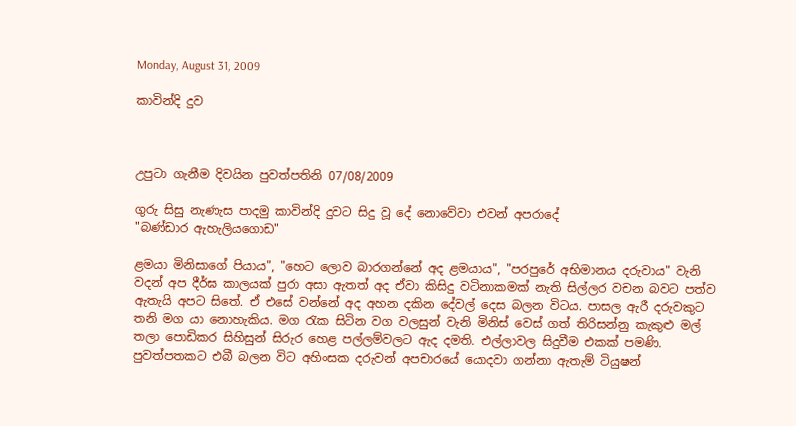Monday, August 31, 2009

කාවින්දි දුව



උපුටා ගැනීම දිවයින පුවත්පතිනි 07/08/2009

ගුරු සිසු නැණැස පාදමු කාවින්දි දුවට සිදු වූ දේ නොවේවා එවන් අපරාදේ
"බණ්‌ඩාර ඇහැලියගොඩ"

ළමයා මිනිසාගේ පියාය", "හෙට ලොව බාරගන්නේ අද ළමයාය", "පරපුරේ අභිමානය දරුවාය" වැනි වදන් අප දීර්ඝ කාලයක්‌ පුරා අසා ඇතත් අද ඒවා කිසිදු වටිනාකමක්‌ නැති සිල්ලර වචන බවට පත්ව ඇතැයි අපට සිතේ. ඒ එසේ වන්නේ අද අහන දකින දේවල් දෙස බලන විටය. පාසල ඇරී දරුවකුට තනි මග යා නොහැකිය. මග රැක සිටින වග වලසුන් වැනි මිනිස්‌ වෙස්‌ ගත් තිරිසන්නු කැකුළු මල් තලා පොඩිකර සිහිසුන් සිරුර හෙළ පල්ලම්වලට ඇද දමති. එල්ලාවල සිදුවීම එකක්‌ පමණි. පුවත්පතකට එබී බලන විට අහිංසක දරුවන් අපචාරයේ යොදවා ගන්නා ඇතැම් ටියුෂන්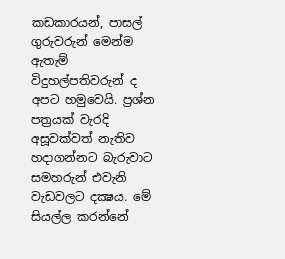කඩකාරයන්, පාසල් ගුරුවරුන් මෙන්ම ඇතැම් විදුහල්පතිවරුන් ද අපට හමුවෙයි. ප්‍රශ්න පත්‍රයක්‌ වැරදි අසූවක්‌වත් නැතිව හදාගන්නට බැරුවාට සමහරුන් එවැනි වැඩවලට දක්‍ෂය. මේ සියල්ල කරන්නේ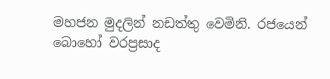මහජන මුදලින් නඩත්තු වෙමිනි. රජයෙන් බොහෝ වරප්‍රසාද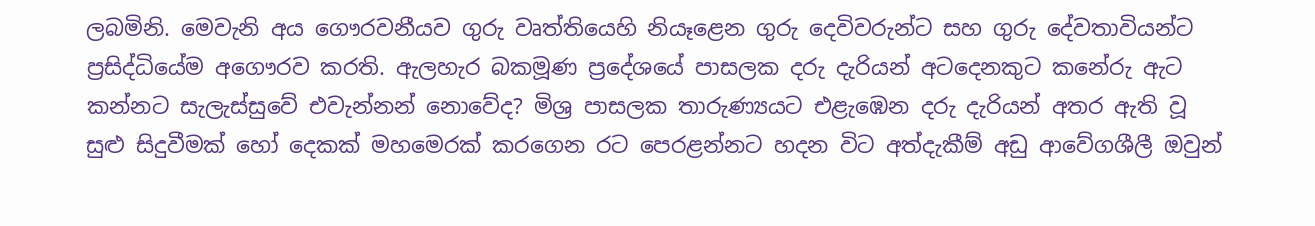ලබමිනි. මෙවැනි අය ගෞරවනීයව ගුරු වෘත්තියෙහි නියෑළෙන ගුරු දෙවිවරුන්ට සහ ගුරු දේවතාවියන්ට ප්‍රසිද්ධියේම අගෞරව කරති. ඇලහැර බකමූණ ප්‍රදේශයේ පාසලක දරු දැරියන් අටදෙනකුට කනේරු ඇට කන්නට සැලැස්‌සුවේ එවැන්නන් නොවේද? මිශ්‍ර පාසලක තාරුණ්‍යයට එළැඹෙන දරු දැරියන් අතර ඇති වූ සුළු සිදුවීමක්‌ හෝ දෙකක්‌ මහමෙරක්‌ කරගෙන රට පෙරළන්නට හදන විට අත්දැකීම් අඩු ආවේගශීලී ඔවුන්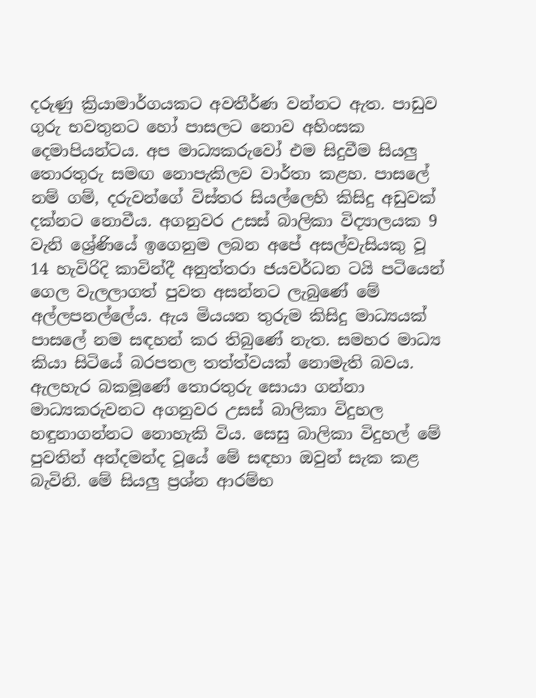දරුණු ක්‍රියාමාර්ගයකට අවතීර්ණ වන්නට ඇත. පාඩුව ගුරු භවතුනට හෝ පාසලට නොව අහිංසක දෙමාපියන්ටය. අප මාධ්‍යකරුවෝ එම සිදුවීම සියලු තොරතුරු සමඟ නොපැකිලව වාර්තා කළහ. පාසලේ නම් ගම්, දරුවන්ගේ විස්‌තර සියල්ලෙහි කිසිදු අඩුවක්‌ දක්‌නට නොවීය. අගනුවර උසස්‌ බාලිකා විද්‍යාලයක 9 වැනි ශ්‍රේණියේ ඉගෙනුම ලබන අපේ අසල්වැසියකු වූ 14 හැවිරිදි කාවින්දී අනුත්තරා ජයවර්ධන ටයි පටියෙන් ගෙල වැලලාගත් පුවත අසන්නට ලැබුණේ මේ අල්ලපනල්ලේය. ඇය මියයන තුරුම කිසිදු මාධ්‍යයක්‌ පාසලේ නම සඳහන් කර තිබුණේ නැත. සමහර මාධ්‍ය කියා සිටියේ බරපතල තත්ත්වයක්‌ නොමැති බවය. ඇලහැර බකමූණේ තොරතුරු සොයා ගන්නා මාධ්‍යකරුවනට අගනුවර උසස්‌ බාලිකා විදුහල හඳුනාගන්නට නොහැකි විය. සෙසු බාලිකා විදුහල් මේ පුවතින් අන්දමන්ද වූයේ මේ සඳහා ඔවුන් සැක කළ බැවිනි. මේ සියලු ප්‍රශ්න ආරම්භ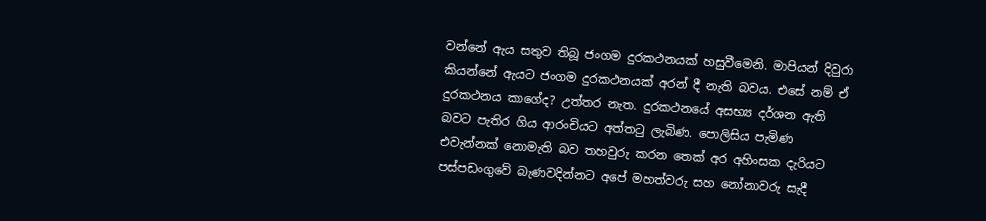වන්නේ ඇය සතුව තිබූ ජංගම දුරකථනයක්‌ හසුවීමෙනි. මාපියන් දිවුරා කියන්නේ ඇයට ජංගම දුරකථනයක්‌ අරන් දී නැති බවය. එසේ නම් ඒ දුරකථනය කාගේද? උත්තර නැත. දුරකථනයේ අසභ්‍ය දර්ශන ඇති බවට පැතිර ගිය ආරංචියට අත්තටු ලැබිණ. පොලිසිය පැමිණ එවැන්නක්‌ නොමැති බව තහවුරු කරන තෙක්‌ අර අහිංසක දැරියට පස්‌පඩංගුවේ බැණවදින්නට අපේ මහත්වරු සහ නෝනාවරු සැදී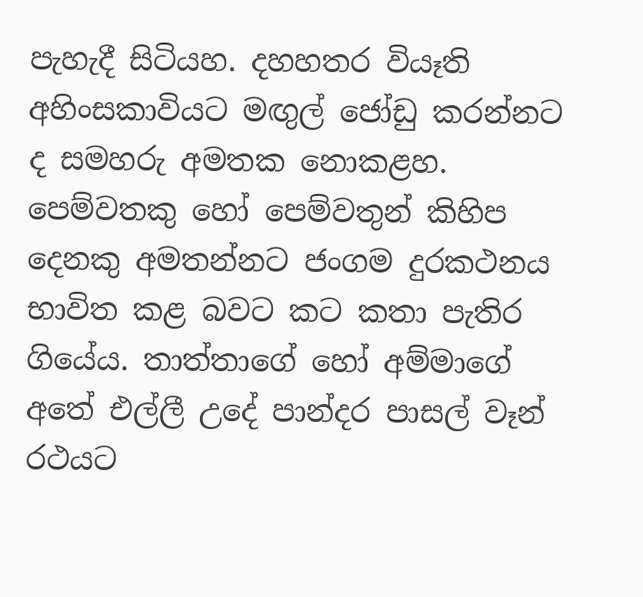පැහැදී සිටියහ. දහහතර වියෑති අහිංසකාවියට මඟුල් ජෝඩු කරන්නට ද සමහරු අමතක නොකළහ. පෙම්වතකු හෝ පෙම්වතුන් කිහිප දෙනකු අමතන්නට ජංගම දුරකථනය භාවිත කළ බවට කට කතා පැතිර ගියේය. තාත්තාගේ හෝ අම්මාගේ අතේ එල්ලී උදේ පාන්දර පාසල් වෑන් රථයට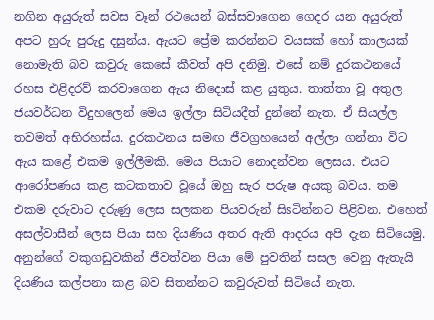නගින අයුරුත් සවස වෑන් රථයෙන් බස්‌සවාගෙන ගෙදර යන අයුරුත් අපට හුරු පුරුදු දසුන්ය. ඇයට ප්‍රේම කරන්නට වයසක්‌ හෝ කාලයක්‌ නොමැති බව කවුරු කෙසේ කීවත් අපි දනිමු. එසේ නම් දුරකථනයේ රහස එළිදරව් කරවාගෙන ඇය නිදොස්‌ කළ යුතුය. තාත්තා වූ අතුල ජයවර්ධන විදුහලෙන් මෙය ඉල්ලා සිටියදීත් දුන්නේ නැත. ඒ සියල්ල තවමත් අභිරහස්‌ය. දුරකථනය සමඟ ජීවග්‍රහයෙන් අල්ලා ගන්නා විට ඇය කළේ එකම ඉල්ලීමකි. මෙය පියාට නොදන්වන ලෙසය. එයට ආරෝපණය කළ කටකතාව වූයේ ඔහු සැර පරුෂ අයකු බවය. තම එකම දරුවාට දරුණු ලෙස සලකන පියවරුන් සිsටින්නට පිළිවන. එහෙත් අසල්වාසීන් ලෙස පියා සහ දියණිය අතර ඇති ආදරය අපි දැන සිටියෙමු. අනුන්ගේ වකුගඩුවකින් ජීවත්වන පියා මේ පුවතින් සසල වෙනු ඇතැයි දියණිය කල්පනා කළ බව සිතන්නට කවුරුවත් සිටියේ නැත.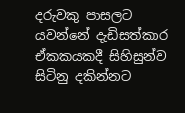දරුවකු පාසලට යවන්නේ දැඩිසත්කාර ඒකකයකදී සිහිසුන්ව සිටිනු දකින්නට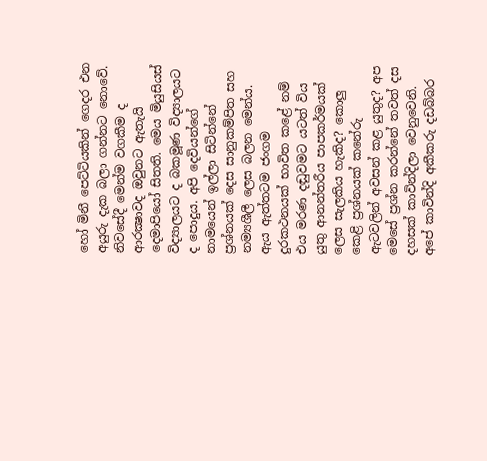හෝ මිනී පෙට්‌ටියකින් ගෙදර එන අයුරු දැක බලා ගන්නට නොවේ. නිවසේදී මෙන්ම වගකීම ද ආරක්‍ෂාවද ඔවුනට ඇතැයි දෙමාපියෝ සිතති. මෙය මියුසියස්‌ විද්‍යාලයට ද බකමූණ විද්‍යාලයට ද පොදුය. අපි දෙවියන්ගේ නාමයෙන් ඉල්ලා සිටින්නේ ප්‍රශ්නයක්‌ දෙස සානුකම්පිත සහ නම්‍යශීලී ලෙස බලන මෙන්ය. ඇය ඇත්තටම ජංගම දුරකථනයක්‌ භාවිත කළේ නම් එය මරණ දඬුවමට යටත් විය යුතු ආනන්තරීය පාපකර්මයක්‌ ලෙස සැලකිය හැකිද? කොලු කෙළි ප්‍රශ්නයක්‌ කනේරු ඇටවලින් අවසන් කළ යුතුද? අප මෙසේ ප්‍රශ්න කරන්නේ තවත් දස දහසක්‌ කාවින්දිලා වෙනුවෙනි. අපේ කාවින්දි අකීකරු දඩබ්බර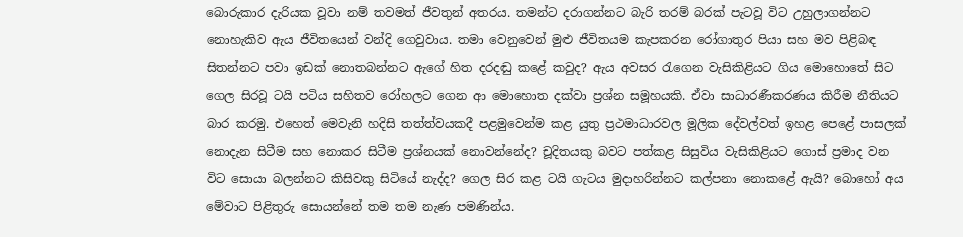බොරුකාර දැරියක වූවා නම් තවමත් ජීවතුන් අතරය. තමන්ට දරාගන්නට බැරි තරම් බරක්‌ පැටවූ විට උහුලාගන්නට නොහැකිව ඇය ජීවිතයෙන් වන්දි ගෙවුවාය. තමා වෙනුවෙන් මුළු ජීවිතයම කැපකරන රෝගාතුර පියා සහ මව පිළිබඳ සිතන්නට පවා ඉඩක්‌ නොතබන්නට ඇගේ හිත දරදඬු කළේ කවුද? ඇය අවසර රැගෙන වැසිකිළියට ගිය මොහොතේ සිට ගෙල සිරවූ ටයි පටිය සහිතව රෝහලට ගෙන ආ මොහොත දක්‌වා ප්‍රශ්න සමූහයකි. ඒවා සාධාරණීකරණය කිරීම නීතියට බාර කරමු. එහෙත් මෙවැනි හදිසි තත්ත්වයකදී පළමුවෙන්ම කළ යුතු ප්‍රථමාධාරවල මූලික දේවල්වත් ඉහළ පෙළේ පාසලක්‌ නොදැන සිටීම සහ නොකර සිටීම ප්‍රශ්නයක්‌ නොවන්නේද? චූදිතයකු බවට පත්කළ සිසුවිය වැසිකිළියට ගොස්‌ ප්‍රමාද වන විට සොයා බලන්නට කිසිවකු සිටියේ නැද්ද? ගෙල සිර කළ ටයි ගැටය මුදාහරින්නට කල්පනා නොකළේ ඇයි? බොහෝ අය මේවාට පිළිතුරු සොයන්නේ තම තම නැණ පමණින්ය.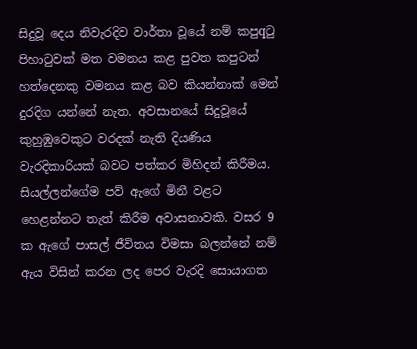සිදුවූ දෙය නිවැරදිව වාර්තා වූයේ නම් කපුqටු පිහාටුවක්‌ මත වමනය කළ පුවත කපුටන් හත්දෙනකු වමනය කළ බව කියන්නාක්‌ මෙන් දුරදිග යන්නේ නැත. අවසානයේ සිදුවූයේ කුහුඹුවෙකුට වරදක්‌ නැති දියණිය වැරදිකාරියක්‌ බවට පත්කර මිහිදන් කිරීමය. සියල්ලන්ගේම පව් ඇගේ මිනී වළට හෙළන්නට තැත් කිරීම අවාසනාවකි. වසර 9 ක ඇගේ පාසල් ජීවිතය විමසා බලන්නේ නම් ඇය විසින් කරන ලද පෙර වැරදි සොයාගත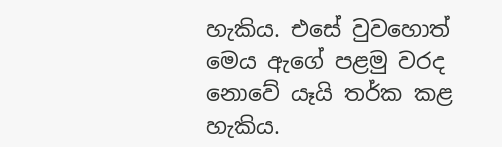හැකිය. එසේ වුවහොත් මෙය ඇගේ පළමු වරද නොවේ යෑයි තර්ක කළ හැකිය.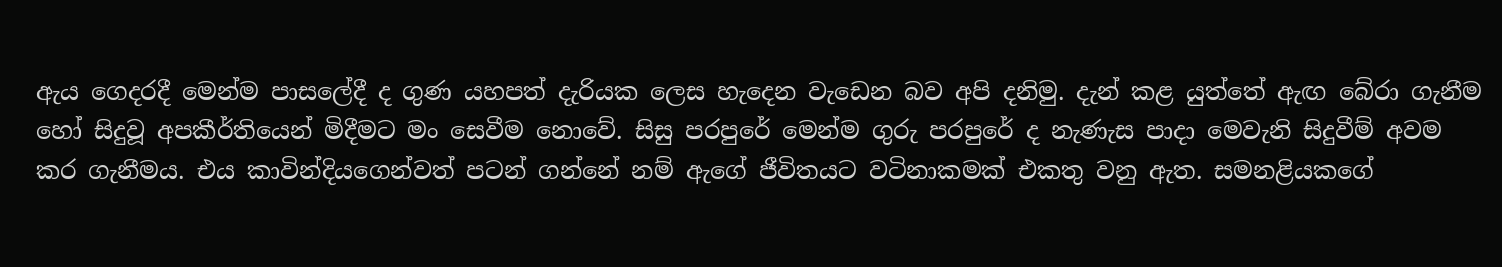ඇය ගෙදරදී මෙන්ම පාසලේදී ද ගුණ යහපත් දැරියක ලෙස හැදෙන වැඩෙන බව අපි දනිමු. දැන් කළ යුත්තේ ඇඟ බේරා ගැනීම හෝ සිදුවූ අපකීර්තියෙන් මිදීමට මං සෙවීම නොවේ. සිසු පරපුරේ මෙන්ම ගුරු පරපුරේ ද නැණැස පාදා මෙවැනි සිදුවීම් අවම කර ගැනීමය. එය කාවින්දියගෙන්වත් පටන් ගන්නේ නම් ඇගේ ජීවිතයට වටිනාකමක්‌ එකතු වනු ඇත. සමනළියකගේ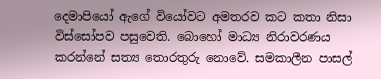දෙමාපියෝ ඇගේ වියෝවට අමතරව කට කතා නිසා විස්‌සෝපව පසුවෙති. බොහෝ මාධ්‍ය නිරාවරණය කරන්නේ සත්‍ය තොරතුරු නොවේ. සමකාලීන පාසල්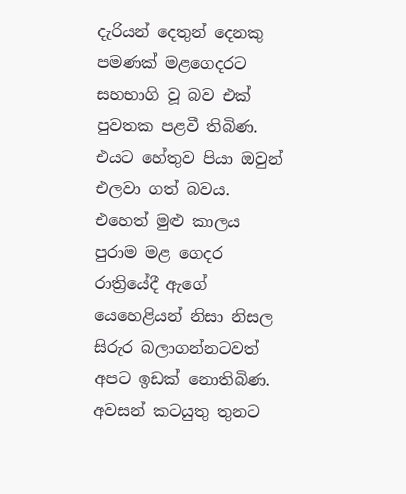දැරියන් දෙතුන් දෙනකු පමණක්‌ මළගෙදරට සහභාගි වූ බව එක්‌ පුවතක පළවී තිබිණ. එයට හේතුව පියා ඔවුන් එලවා ගත් බවය. එහෙත් මුළු කාලය පුරාම මළ ගෙදර රාත්‍රියේදී ඇගේ යෙහෙළියන් නිසා නිසල සිරුර බලාගන්නටවත් අපට ඉඩක්‌ නොතිබිණ. අවසන් කටයුතු තුනට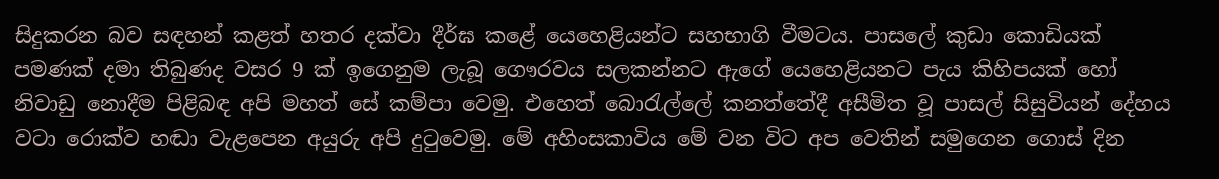සිදුකරන බව සඳහන් කළත් හතර දක්‌වා දීර්ඝ කළේ යෙහෙළියන්ට සහභාගි වීමටය. පාසලේ කුඩා කොඩියක්‌ පමණක්‌ දමා තිබුණද වසර 9 ක්‌ ඉගෙනුම ලැබූ ගෞරවය සලකන්නට ඇගේ යෙහෙළියනට පැය කිහිපයක්‌ හෝ නිවාඩු නොදීම පිළිබඳ අපි මහත් සේ කම්පා වෙමු. එහෙත් බොරැල්ලේ කනත්තේදී අසීමිත වූ පාසල් සිසුවියන් දේහය වටා රොක්‌ව හඬා වැළපෙන අයුරු අපි දුටුවෙමු. මේ අහිංසකාවිය මේ වන විට අප වෙතින් සමුගෙන ගොස්‌ දින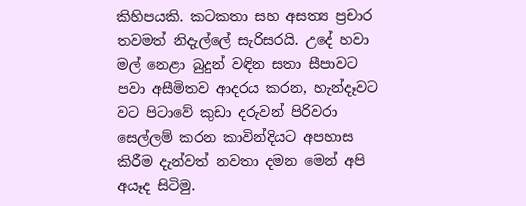කිහිපයකි. කටකතා සහ අසත්‍ය ප්‍රචාර තවමත් නිදැල්ලේ සැරිසරයි. උදේ හවා මල් නෙළා බුදුන් වඳින සතා සීපාවට පවා අසීමිතව ආදරය කරන, හැන්දෑවට වට පිටාවේ කුඩා දරුවන් පිරිවරා සෙල්ලම් කරන කාවින්දියට අපහාස කිරීම දැන්වත් නවතා දමන මෙන් අපි අයෑද සිටිමු.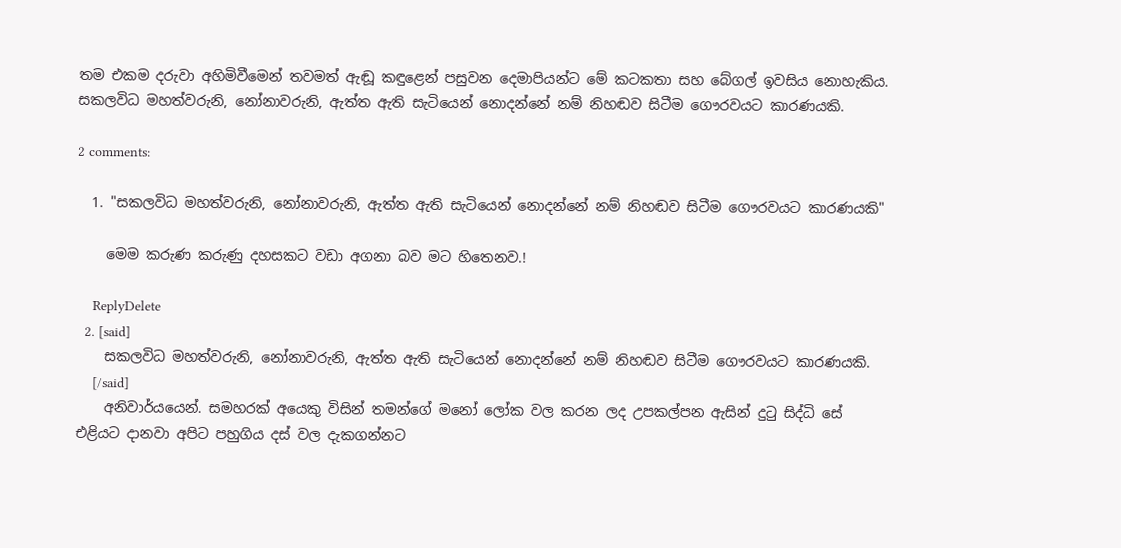තම එකම දරුවා අහිමිවීමෙන් තවමත් ඇඬූ කඳුළෙන් පසුවන දෙමාපියන්ට මේ කටකතා සහ බේගල් ඉවසිය නොහැකිය. සකලවිධ මහත්වරුනි, නෝනාවරුනි, ඇත්ත ඇති සැටියෙන් නොදන්නේ නම් නිහඬව සිටීම ගෞරවයට කාරණයකි.

2 comments:

  1. "සකලවිධ මහත්වරුනි, නෝනාවරුනි, ඇත්ත ඇති සැටියෙන් නොදන්නේ නම් නිහඬව සිටීම ගෞරවයට කාරණයකි"

    මෙම කරුණ කරුණු දහසකට වඩා අගනා බව මට හිතෙනව.!

    ReplyDelete
  2. [said]
    සකලවිධ මහත්වරුනි, නෝනාවරුනි, ඇත්ත ඇති සැටියෙන් නොදන්නේ නම් නිහඬව සිටීම ගෞරවයට කාරණයකි.
    [/said]
    අනිවාර්යයෙන්. සමහරක් අයෙකු විසින් තමන්ගේ මනෝ ලෝක වල කරන ලද උපකල්පන ඇසින් දුටු සිද්ධි සේ එළියට දානවා අපිට පහුගිය දස් වල දැකගන්නට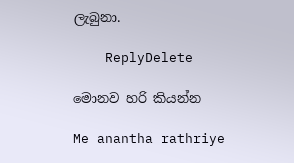ලැබුනා.

    ReplyDelete

මොනව හරි කියන්න

Me anantha rathriye